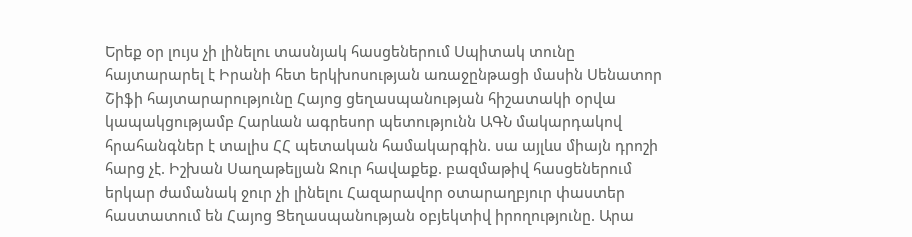Երեք օր լույս չի լինելու տասնյակ հասցեներում Սպիտակ տունը հայտարարել է Իրանի հետ երկխոսության առաջընթացի մասին Սենատոր Շիֆի հայտարարությունը Հայոց ցեղասպանության հիշատակի օրվա կապակցությամբ Հարևան ագրեսոր պետությունն ԱԳՆ մակարդակով հրահանգներ է տալիս ՀՀ պետական համակարգին. սա այլևս միայն դրոշի հարց չէ. Իշխան Սաղաթելյան Ջուր հավաքեք. բազմաթիվ հասցեներում երկար ժամանակ ջուր չի լինելու Հազարավոր օտարաղբյուր փաստեր հաստատում են Հայոց Ցեղասպանության օբյեկտիվ իրողությունը. Արա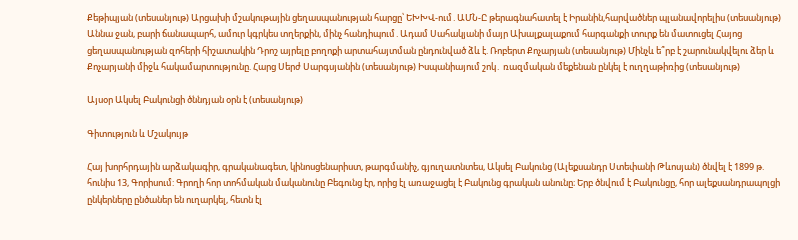Քեթիպյան (տեսանյութ) Արցախի մշակութային ցեղասպանության հարցը՝ ԵԽԽՎ-ում․ԱՄՆ-Ը թերագնահատել է Իրանին,հարվածներ պլանավորելիս (տեսանյութ) Աննա ջան, բարի ճանապարհ, ամուր կգրկես տղերքին, մինչ հանդիպում․Ադամ Սահակյանի մայր Ախալքալաքում հարգանքի տուրք են մատուցել Հայոց ցեղասպանության զոհերի հիշատակին Դրոշ այրելը բողոքի արտահայտման ընդունված ձև է. Ռոբերտ Քոչարյան (տեսանյութ) Մինչև ե՞րբ է շարունակվելու ձեր և Քոչարյանի միջև հակամարտությունը. Հարց Սերժ Սարգսյանին (տեսանյութ) Իսպանիայում շոկ․ ռազմական մեքենան ընկել է ուղղաթիռից (տեսանյութ)

Այսօր Ակսել Բակունցի ծննդյան օրն է (տեսանյութ)

Գիտություն և Մշակույթ

Հայ խորհրդային արձակագիր, գրականագետ, կինոսցենարիստ, թարգմանիչ, գյուղատնտես, Ակսել Բակունց (Ալեքսանդր Ստեփանի Թևոսյան) ծնվել է 1899 թ. հունիս 13, Գորիսում: Գրողի հոր տոհմական մականունը Բեգունց էր, որից էլ առաջացել է Բակունց գրական անունը։ Երբ ծնվում է Բակունցը, հոր ալեքսանդրապոլցի ընկերները ընծաներ են ուղարկել, հետն էլ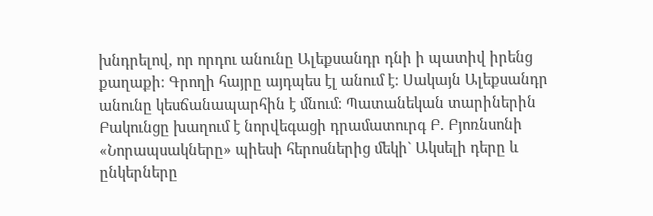խնդրելով, որ որդու անունը Ալեքսանդր դնի ի պատիվ իրենց քաղաքի։ Գրողի հայրը այդպես էլ անում է։ Սակայն Ալեքսանդր անունը կեսճանապարհին է մնում։ Պատանեկան տարիներին Բակունցը խաղում է նորվեգացի դրամատուրգ Բ. Բյոռնսոնի «Նորապսակները» պիեսի հերոսներից մեկի` Ակսելի դերը և ընկերները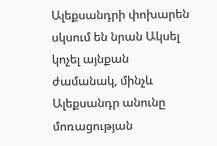Ալեքսանդրի փոխարեն սկսում են նրան Ակսել կոչել այնքան ժամանակ, մինչև Ալեքսանդր անունը մոռացության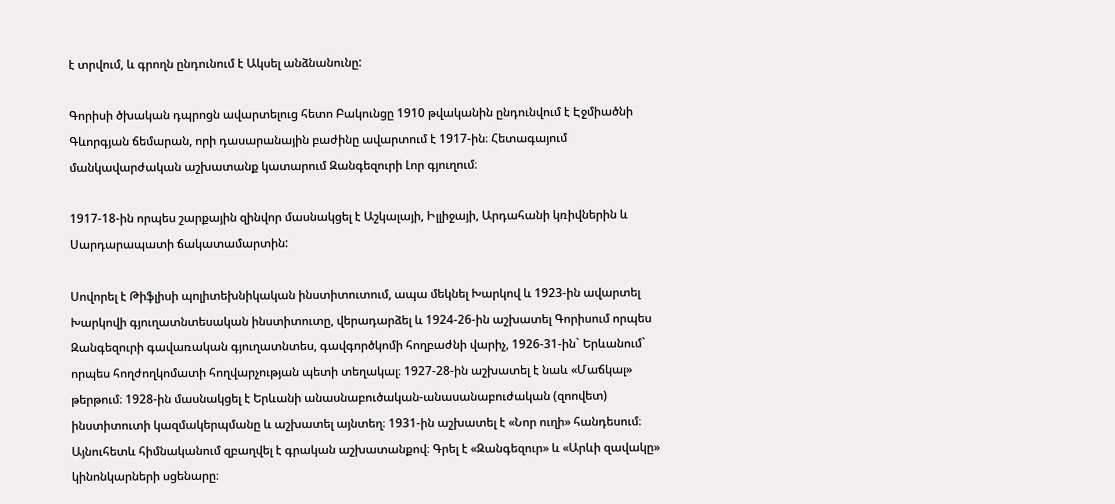է տրվում, և գրողն ընդունում է Ակսել անձնանունը:

Գորիսի ծխական դպրոցն ավարտելուց հետո Բակունցը 1910 թվականին ընդունվում է Էջմիածնի Գևորգյան ճեմարան, որի դասարանային բաժինը ավարտում է 1917-ին։ Հետագայում մանկավարժական աշխատանք կատարում Զանգեզուրի Լոր գյուղում։

1917-18-ին որպես շարքային զինվոր մասնակցել է Աշկալայի, Իլլիջայի, Արդահանի կռիվներին և Սարդարապատի ճակատամարտին:

Սովորել է Թիֆլիսի պոլիտեխնիկական ինստիտուտում, ապա մեկնել Խարկով և 1923-ին ավարտել Խարկովի գյուղատնտեսական ինստիտուտը, վերադարձել և 1924-26-ին աշխատել Գորիսում որպես Զանգեզուրի գավառական գյուղատնտես, գավգործկոմի հողբաժնի վարիչ, 1926-31-ին` Երևանում` որպես հողժողկոմատի հողվարչության պետի տեղակալ։ 1927-28-ին աշխատել է նաև «Մաճկալ» թերթում։ 1928-ին մասնակցել է Երևանի անասնաբուծական-անասանաբուժական (զոովետ) ինստիտուտի կազմակերպմանը և աշխատել այնտեղ։ 1931-ին աշխատել է «Նոր ուղի» հանդեսում։ Այնուհետև հիմնականում զբաղվել է գրական աշխատանքով։ Գրել է «Զանգեզուր» և «Արևի զավակը» կինոնկարների սցենարը։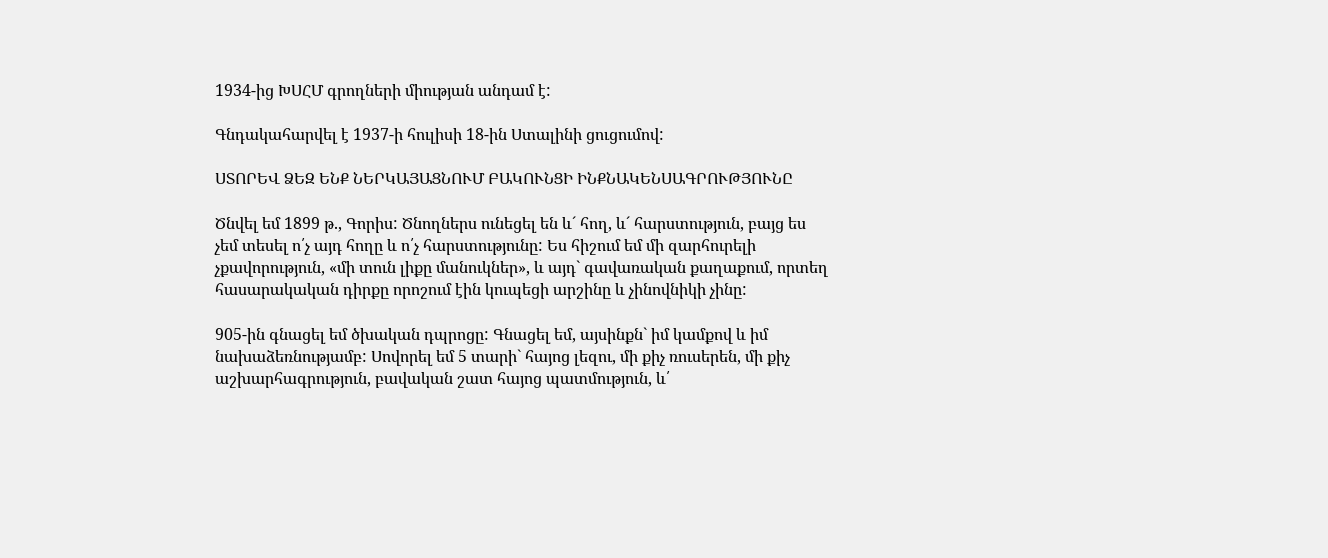1934-ից ԽՍՀՄ գրողների միության անդամ է:

Գնդակահարվել է 1937-ի հուլիսի 18-ին Ստալինի ցուցումով:

ՍՏՈՐԵՎ ՁԵԶ ԵՆՔ ՆԵՐԿԱՅԱՑՆՈՒՄ ԲԱԿՈՒՆՑԻ ԻՆՔՆԱԿԵՆՍԱԳՐՈՒԹՅՈՒՆԸ

Ծնվել եմ 1899 թ., Գորիս: Ծնողներս ունեցել են և´ հող, և´ հարստություն, բայց ես չեմ տեսել ո՛չ այդ հողը և ո՛չ հարստությունը: Ես հիշում եմ մի զարհուրելի չքավորություն, «մի տուն լիքը մանուկներ», և այդ` գավառական քաղաքում, որտեղ հասարակական դիրքը որոշում էին կուպեցի արշինը և չինովնիկի չինը:

905-ին գնացել եմ ծխական դպրոցը: Գնացել եմ, այսինքն` իմ կամքով և իմ նախաձեռնությամբ: Սովորել եմ 5 տարի` հայոց լեզու, մի քիչ ռուսերեն, մի քիչ աշխարհագրություն, բավական շատ հայոց պատմություն, և՛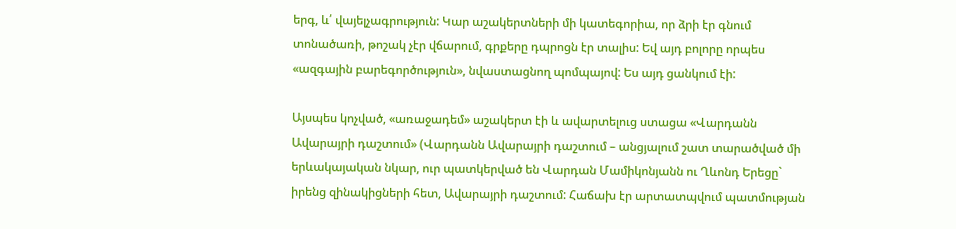երգ, և՛ վայելչագրություն: Կար աշակերտների մի կատեգորիա, որ ձրի էր գնում տոնածառի, թոշակ չէր վճարում, գրքերը դպրոցն էր տալիս: Եվ այդ բոլորը որպես «ազգային բարեգործություն», նվաստացնող պոմպայով: Ես այդ ցանկում էի:

Այսպես կոչված, «առաջադեմ» աշակերտ էի և ավարտելուց ստացա «Վարդանն Ավարայրի դաշտում» (Վարդանն Ավարայրի դաշտում – անցյալում շատ տարածված մի երևակայական նկար, ուր պատկերված են Վարդան Մամիկոնյանն ու Ղևոնդ Երեցը` իրենց զինակիցների հետ, Ավարայրի դաշտում: Հաճախ էր արտատպվում պատմության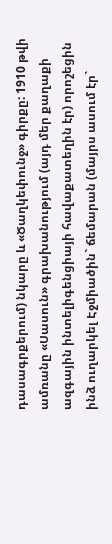դասագրքերում) նկարը և «Ծաղկեփունջ» գիրքը: 1910 թվի ամռանը «Սասուն» գրախանությում (այդ մեր քաղաքի ազգային ինտելիգենցիայի հավաքատեղին էր) որոշեցին ինձ ուղարկել Էջմիածին` ճեմարան (մայրս ասում էր`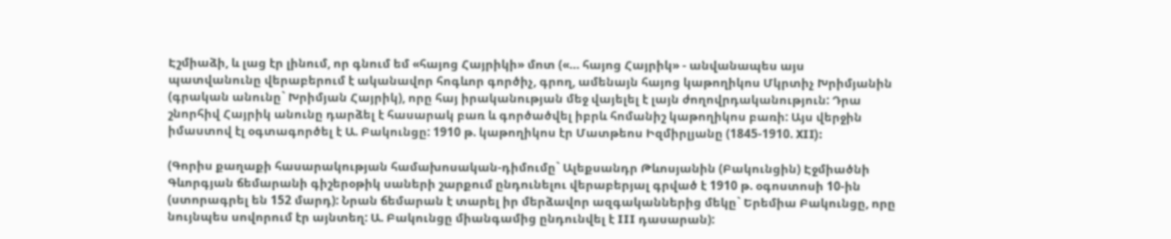Էշմիաձի, և լաց էր լինում, որ գնում եմ «հայոց Հայրիկի» մոտ («… հայոց Հայրիկ» - անվանապես այս պատվանունը վերաբերում է ականավոր հոգևոր գործիչ, գրող, ամենայն հայոց կաթողիկոս Մկրտիչ Խրիմյանին (գրական անունը` Խրիմյան Հայրիկ), որը հայ իրականության մեջ վայելել է լայն ժողովրդականություն: Դրա շնորհիվ Հայրիկ անունը դարձել է հասարակ բառ և գործածվել իբրև հոմանիշ կաթողիկոս բառի: Այս վերջին իմաստով էլ օգտագործել է Ա. Բակունցը: 1910 թ. կաթողիկոս էր Մատթեոս Իզմիրլյանը (1845-1910. XII):

(Գորիս քաղաքի հասարակության համախոսական-դիմումը` Ալեքսանդր Թևոսյանին (Բակունցին) Էջմիածնի Գևորգյան ճեմարանի գիշերօթիկ սաների շարքում ընդունելու վերաբերյալ գրված է 1910 թ. օգոստոսի 10-ին (ստորագրել են 152 մարդ): Նրան ճեմարան է տարել իր մերձավոր ազգականներից մեկը` Երեմիա Բակունցը, որը նույնպես սովորում էր այնտեղ: Ա. Բակունցը միանգամից ընդունվել է III դասարան):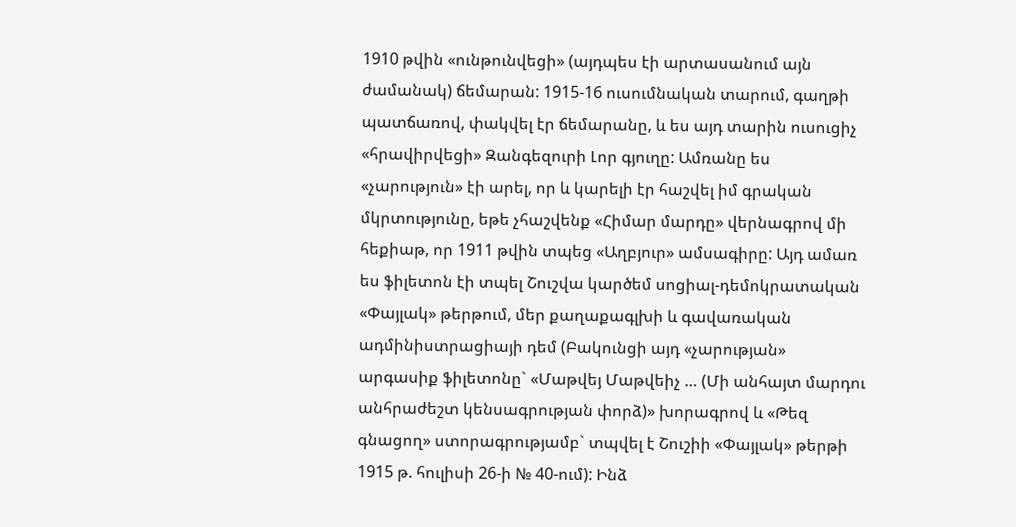1910 թվին «ունթունվեցի» (այդպես էի արտասանում այն ժամանակ) ճեմարան: 1915-16 ուսումնական տարում, գաղթի պատճառով, փակվել էր ճեմարանը, և ես այդ տարին ուսուցիչ «հրավիրվեցի» Զանգեզուրի Լոր գյուղը: Ամռանը ես «չարություն» էի արել, որ և կարելի էր հաշվել իմ գրական մկրտությունը, եթե չհաշվենք «Հիմար մարդը» վերնագրով մի հեքիաթ, որ 1911 թվին տպեց «Աղբյուր» ամսագիրը: Այդ ամառ ես ֆիլետոն էի տպել Շուշվա կարծեմ սոցիալ-դեմոկրատական «Փայլակ» թերթում, մեր քաղաքագլխի և գավառական ադմինիստրացիայի դեմ (Բակունցի այդ «չարության» արգասիք ֆիլետոնը` «Մաթվեյ Մաթվեիչ … (Մի անհայտ մարդու անհրաժեշտ կենսագրության փորձ)» խորագրով և «Թեզ գնացող» ստորագրությամբ` տպվել է Շուշիի «Փայլակ» թերթի 1915 թ. հուլիսի 26-ի № 40-ում): Ինձ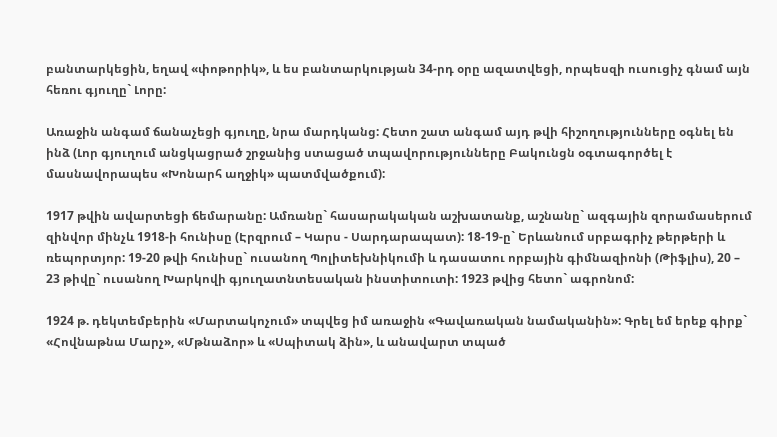բանտարկեցին, եղավ «փոթորիկ», և ես բանտարկության 34-րդ օրը ազատվեցի, որպեսզի ուսուցիչ գնամ այն հեռու գյուղը` Լորը:

Առաջին անգամ ճանաչեցի գյուղը, նրա մարդկանց: Հետո շատ անգամ այդ թվի հիշողությունները օգնել են ինձ (Լոր գյուղում անցկացրած շրջանից ստացած տպավորությունները Բակունցն օգտագործել է մասնավորապես «Խոնարհ աղջիկ» պատմվածքում):

1917 թվին ավարտեցի ճեմարանը: Ամռանը` հասարակական աշխատանք, աշնանը` ազգային զորամասերում զինվոր մինչև 1918-ի հունիսը (Էրզրում – Կարս - Սարդարապատ): 18-19-ը` Երևանում սրբագրիչ թերթերի և ռեպորտյոր: 19-20 թվի հունիսը` ուսանող Պոլիտեխնիկումի և դասատու որբային գիմնազիոնի (Թիֆլիս), 20 – 23 թիվը` ուսանող Խարկովի գյուղատնտեսական ինստիտուտի: 1923 թվից հետո` ագրոնոմ:

1924 թ. դեկտեմբերին «Մարտակոչում» տպվեց իմ առաջին «Գավառական նամականին»: Գրել եմ երեք գիրք` «Հովնաթնա Մարչ», «Մթնաձոր» և «Սպիտակ ձին», և անավարտ տպած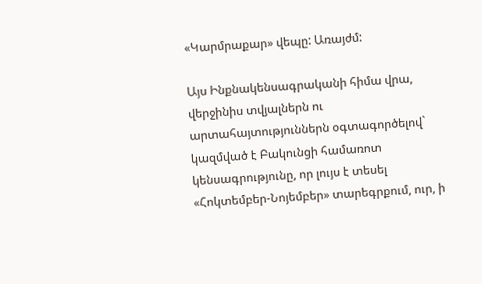«Կարմրաքար» վեպը: Առայժմ:

Այս Ինքնակենսագրականի հիմա վրա, վերջինիս տվյալներն ու արտահայտություններն օգտագործելով` կազմված է Բակունցի համառոտ կենսագրությունը, որ լույս է տեսել «Հոկտեմբեր-Նոյեմբեր» տարեգրքում, ուր, ի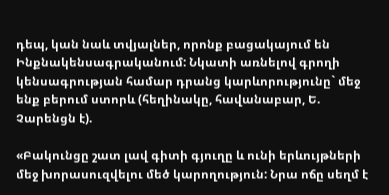դեպ, կան նաև տվյալներ, որոնք բացակայում են Ինքնակենսագրականում: Նկատի առնելով գրողի կենսագրության համար դրանց կարևորությունը` մեջ ենք բերում ստորև (հեղինակը, հավանաբար, Ե. Չարենցն է).

«Բակունցը շատ լավ գիտի գյուղը և ունի երևույթների մեջ խորասուզվելու մեծ կարողություն: Նրա ոճը սեղմ է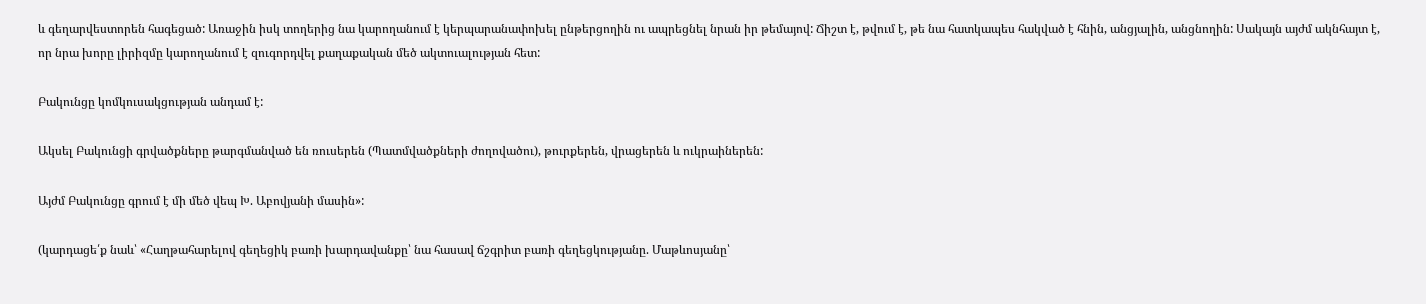և գեղարվեստորեն հագեցած: Առաջին իսկ տողերից նա կարողանում է կերպարանափոխել ընթերցողին ու ապրեցնել նրան իր թեմայով: Ճիշտ է, թվում է, թե նա հատկապես հակված է հնին, անցյալին, անցնողին: Սակայն այժմ ակնհայտ է, որ նրա խորը լիրիզմը կարողանում է զուգորդվել քաղաքական մեծ ակտուալության հետ:

Բակունցը կոմկուսակցության անդամ է:

Ակսել Բակունցի գրվածքները թարգմանված են ռուսերեն (Պատմվածքների ժողովածու), թուրքերեն, վրացերեն և ուկրաիներեն:

Այժմ Բակունցը գրում է մի մեծ վեպ Խ. Աբովյանի մասին»:

(կարդացե՛ք նաև՝ «Հաղթահարելով գեղեցիկ բառի խարդավանքը՝ նա հասավ ճշգրիտ բառի գեղեցկությանը. Մաթևոսյանը՝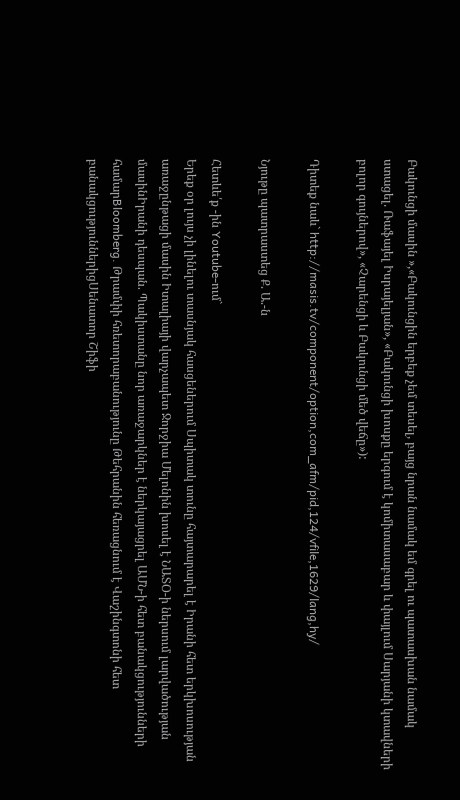Բակունցի մասին »,«Բակունցին երբեք չեմ տեսել, բայց նրան նամակ եմ գրել ու պատասխան նամակ ստացել. Ռաֆայել Իսրայելյան», «Բակունցի խոսքը երգում է կոմիտասաբար և փայլում Սարյանի կտավների բոլոր գույներով», «Չարենցի և Բակունցի մեծ վեճը»):

Դիտեք նաև` http://masis.tv/component/option,com_afm/pid,124/vfile,1629/lang,hy/

Նյութը պատրաստեց Ք. Ա.-ն

Հետևե՛ք -ին Youtube-ում`
Երեք օր լույս չի լինելու տասնյակ հասցեներում Սպիտակ տունը հայտարարել է Իրանի հետ երկխոսության առաջընթացի մասին Իտալիայի վարչապետ Ջորջիա Մելոնին խոսել է ՆԱՏՕ-ի ներսում լարվածության մասինԻրանի դեսպան. Պակիստանը նոր առաջարկներ է ներկայացրել ԱՄՆ-ի հետ բանակցությունների համարBloomberg. Թրամփի հռետորաբանությունը Թեհրանին հեռացնում է Վաշինգտոնի հետ բանակցություններիցՍենատոր Շիֆի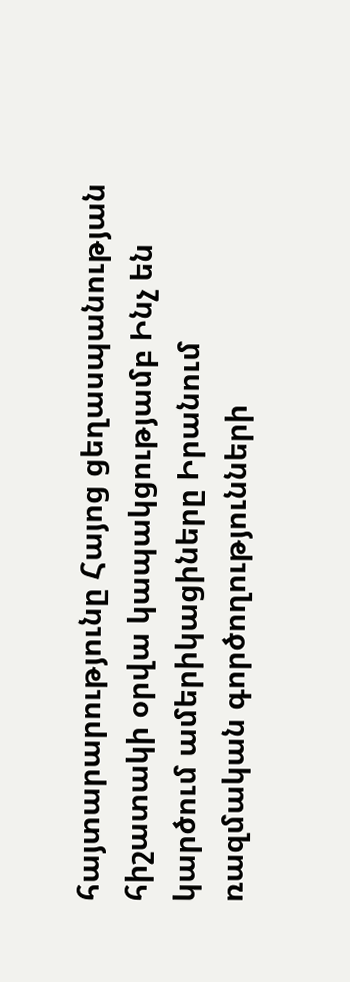հայտարարությունը Հայոց ցեղասպանության հիշատակի օրվա կապակցությամբ Ինչ են կարծում ամերիկացիները Իրանում ռազմական գործողությունների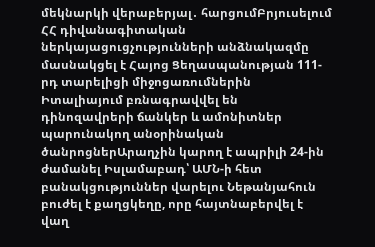մեկնարկի վերաբերյալ․ հարցումԲրյուսելում ՀՀ դիվանագիտական ներկայացուցչությունների անձնակազմը մասնակցել է Հայոց Ցեղասպանության 111-րդ տարելիցի միջոցառումներին Իտալիայում բռնագրավվել են դինոզավրերի ճանկեր և ամոնիտներ պարունակող անօրինական ծանրոցներԱրաղչին կարող է ապրիլի 24-ին ժամանել Իսլամաբադ՝ ԱՄՆ-ի հետ բանակցություններ վարելու Նեթանյահուն բուժել է քաղցկեղը, որը հայտնաբերվել է վաղ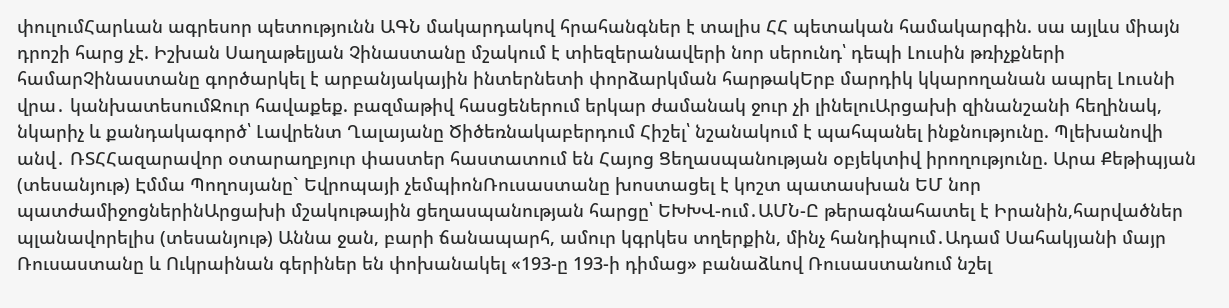փուլումՀարևան ագրեսոր պետությունն ԱԳՆ մակարդակով հրահանգներ է տալիս ՀՀ պետական համակարգին. սա այլևս միայն դրոշի հարց չէ. Իշխան Սաղաթելյան Չինաստանը մշակում է տիեզերանավերի նոր սերունդ՝ դեպի Լուսին թռիչքների համարՉինաստանը գործարկել է արբանյակային ինտերնետի փորձարկման հարթակԵրբ մարդիկ կկարողանան ապրել Լուսնի վրա․ կանխատեսումՋուր հավաքեք. բազմաթիվ հասցեներում երկար ժամանակ ջուր չի լինելուԱրցախի զինանշանի հեղինակ, նկարիչ և քանդակագործ՝ Լավրենտ Ղալայանը Ծիծեռնակաբերդում Հիշել՝ նշանակում է պահպանել ինքնությունը. Պլեխանովի անվ․ ՌՏՀՀազարավոր օտարաղբյուր փաստեր հաստատում են Հայոց Ցեղասպանության օբյեկտիվ իրողությունը. Արա Քեթիպյան (տեսանյութ) Էմմա Պողոսյանը` Եվրոպայի չեմպիոնՌուսաստանը խոստացել է կոշտ պատասխան ԵՄ նոր պատժամիջոցներինԱրցախի մշակութային ցեղասպանության հարցը՝ ԵԽԽՎ-ում․ԱՄՆ-Ը թերագնահատել է Իրանին,հարվածներ պլանավորելիս (տեսանյութ) Աննա ջան, բարի ճանապարհ, ամուր կգրկես տղերքին, մինչ հանդիպում․Ադամ Սահակյանի մայր Ռուսաստանը և Ուկրաինան գերիներ են փոխանակել «193-ը 193-ի դիմաց» բանաձևով Ռուսաստանում նշել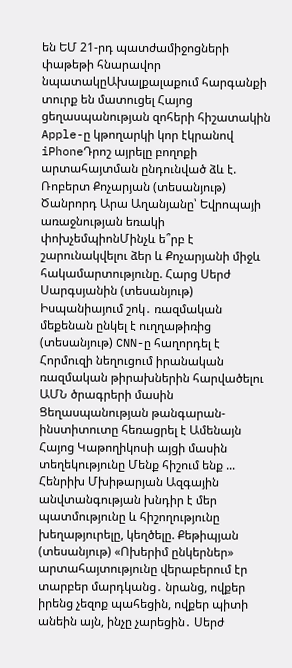են ԵՄ 21-րդ պատժամիջոցների փաթեթի հնարավոր նպատակըԱխալքալաքում հարգանքի տուրք են մատուցել Հայոց ցեղասպանության զոհերի հիշատակին Apple-ը կթողարկի կոր էկրանով iPhoneԴրոշ այրելը բողոքի արտահայտման ընդունված ձև է. Ռոբերտ Քոչարյան (տեսանյութ) Ծանրորդ Արա Աղանյանը՝ Եվրոպայի առաջնության եռակի փոխչեմպիոնՄինչև ե՞րբ է շարունակվելու ձեր և Քոչարյանի միջև հակամարտությունը. Հարց Սերժ Սարգսյանին (տեսանյութ) Իսպանիայում շոկ․ ռազմական մեքենան ընկել է ուղղաթիռից (տեսանյութ) CNN-ը հաղորդել է Հորմուզի նեղուցում իրանական ռազմական թիրախներին հարվածելու ԱՄՆ ծրագրերի մասին Ցեղասպանության թանգարան-ինստիտուտը հեռացրել է Ամենայն Հայոց Կաթողիկոսի այցի մասին տեղեկությունը Մենք հիշում ենք ... Հենրիխ Մխիթարյան Ազգային անվտանգության խնդիր է մեր պատմությունը և հիշողությունը խեղաթյուրելը, կեղծելը. Քեթիպյան (տեսանյութ) «Ոխերիմ ընկերներ» արտահայտությունը վերաբերում էր տարբեր մարդկանց․ նրանց, ովքեր իրենց չեզոք պահեցին, ովքեր պիտի անեին այն, ինչը չարեցին․ Սերժ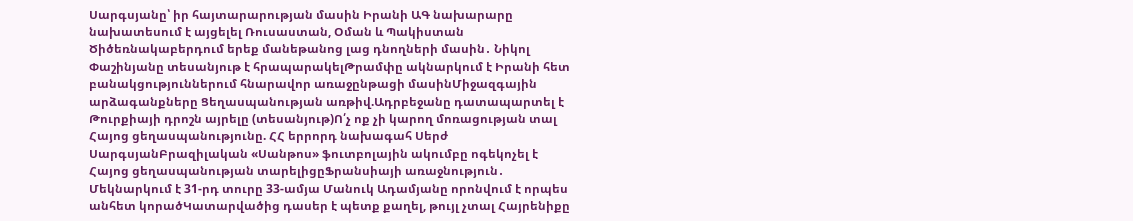Սարգսյանը՝ իր հայտարարության մասին Իրանի ԱԳ նախարարը նախատեսում է այցելել Ռուսաստան, Օման և Պակիստան Ծիծեռնակաբերդում երեք մանեթանոց լաց դնողների մասին․ Նիկոլ Փաշինյանը տեսանյութ է հրապարակելԹրամփը ակնարկում է Իրանի հետ բանակցություններում հնարավոր առաջընթացի մասինՄիջազգային արձագանքները Ցեղասպանության առթիվ.Ադրբեջանը դատապարտել է Թուրքիայի դրոշն այրելը (տեսանյութ)Ո՛չ ոք չի կարող մոռացության տալ Հայոց ցեղասպանությունը. ՀՀ երրորդ նախագահ Սերժ ՍարգսյանԲրազիլական «Սանթոս» ֆուտբոլային ակումբը ոգեկոչել է Հայոց ցեղասպանության տարելիցըՖրանսիայի առաջնություն․ Մեկնարկում է 31-րդ տուրը 33-ամյա Մանուկ Ադամյանը որոնվում է որպես անհետ կորածԿատարվածից դասեր է պետք քաղել, թույլ չտալ Հայրենիքը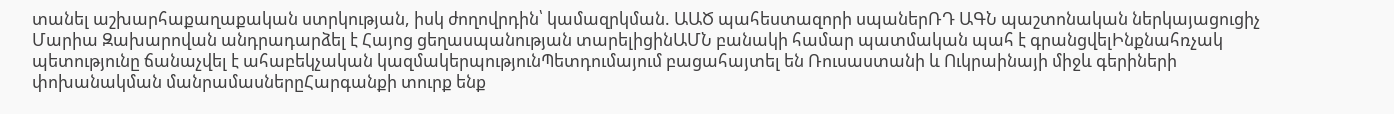տանել աշխարհաքաղաքական ստրկության, իսկ ժողովրդին՝ կամազրկման. ԱԱԾ պահեստազորի սպաներՌԴ ԱԳՆ պաշտոնական ներկայացուցիչ Մարիա Զախարովան անդրադարձել է Հայոց ցեղասպանության տարելիցինԱՄՆ բանակի համար պատմական պահ է գրանցվելԻնքնահռչակ պետությունը ճանաչվել է ահաբեկչական կազմակերպությունՊետդումայում բացահայտել են Ռուսաստանի և Ուկրաինայի միջև գերիների փոխանակման մանրամասներըՀարգանքի տուրք ենք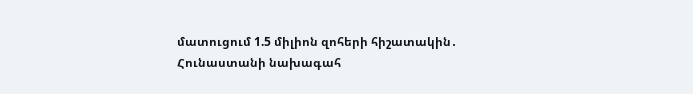մատուցում 1.5 միլիոն զոհերի հիշատակին․ Հունաստանի նախագահ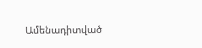Ամենադիտված